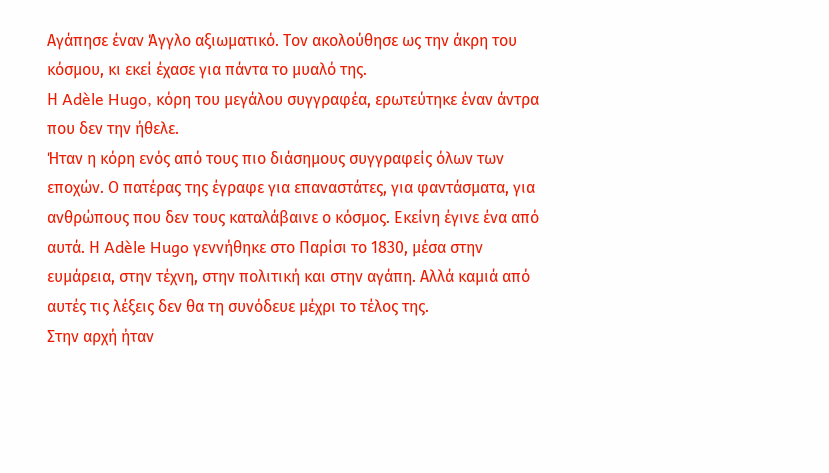Αγάπησε έναν Άγγλο αξιωματικό. Τον ακολούθησε ως την άκρη του κόσμου, κι εκεί έχασε για πάντα το μυαλό της.
Η Adèle Hugo, κόρη του μεγάλου συγγραφέα, ερωτεύτηκε έναν άντρα που δεν την ήθελε.
Ήταν η κόρη ενός από τους πιο διάσημους συγγραφείς όλων των εποχών. Ο πατέρας της έγραφε για επαναστάτες, για φαντάσματα, για ανθρώπους που δεν τους καταλάβαινε ο κόσμος. Εκείνη έγινε ένα από αυτά. Η Adèle Hugo γεννήθηκε στο Παρίσι το 1830, μέσα στην ευμάρεια, στην τέχνη, στην πολιτική και στην αγάπη. Αλλά καμιά από αυτές τις λέξεις δεν θα τη συνόδευε μέχρι το τέλος της.
Στην αρχή ήταν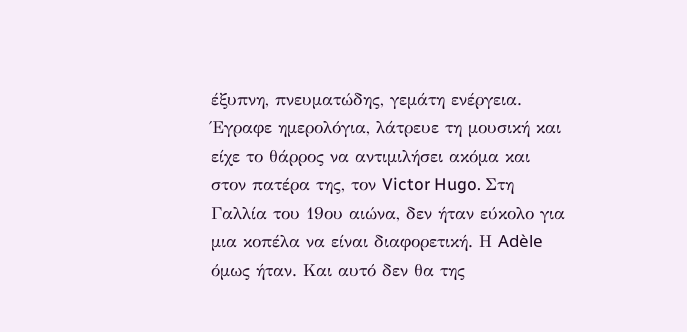έξυπνη, πνευματώδης, γεμάτη ενέργεια. Έγραφε ημερολόγια, λάτρευε τη μουσική και είχε το θάρρος να αντιμιλήσει ακόμα και στον πατέρα της, τον Victor Hugo. Στη Γαλλία του 19ου αιώνα, δεν ήταν εύκολο για μια κοπέλα να είναι διαφορετική. Η Adèle όμως ήταν. Και αυτό δεν θα της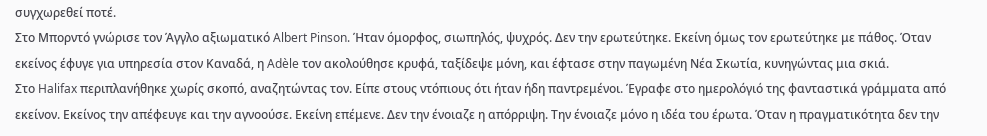συγχωρεθεί ποτέ.
Στο Μπορντό γνώρισε τον Άγγλο αξιωματικό Albert Pinson. Ήταν όμορφος, σιωπηλός, ψυχρός. Δεν την ερωτεύτηκε. Εκείνη όμως τον ερωτεύτηκε με πάθος. Όταν εκείνος έφυγε για υπηρεσία στον Καναδά, η Adèle τον ακολούθησε κρυφά, ταξίδεψε μόνη, και έφτασε στην παγωμένη Νέα Σκωτία, κυνηγώντας μια σκιά.
Στο Halifax περιπλανήθηκε χωρίς σκοπό, αναζητώντας τον. Είπε στους ντόπιους ότι ήταν ήδη παντρεμένοι. Έγραφε στο ημερολόγιό της φανταστικά γράμματα από εκείνον. Εκείνος την απέφευγε και την αγνοούσε. Εκείνη επέμενε. Δεν την ένοιαζε η απόρριψη. Την ένοιαζε μόνο η ιδέα του έρωτα. Όταν η πραγματικότητα δεν την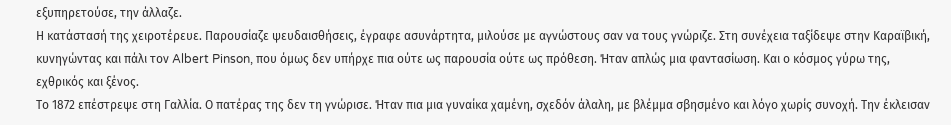εξυπηρετούσε, την άλλαζε.
Η κατάστασή της χειροτέρευε. Παρουσίαζε ψευδαισθήσεις, έγραφε ασυνάρτητα, μιλούσε με αγνώστους σαν να τους γνώριζε. Στη συνέχεια ταξίδεψε στην Καραϊβική, κυνηγώντας και πάλι τον Albert Pinson, που όμως δεν υπήρχε πια ούτε ως παρουσία ούτε ως πρόθεση. Ήταν απλώς μια φαντασίωση. Και ο κόσμος γύρω της, εχθρικός και ξένος.
Το 1872 επέστρεψε στη Γαλλία. Ο πατέρας της δεν τη γνώρισε. Ήταν πια μια γυναίκα χαμένη, σχεδόν άλαλη, με βλέμμα σβησμένο και λόγο χωρίς συνοχή. Την έκλεισαν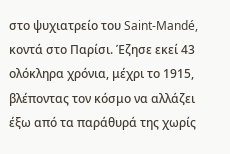στο ψυχιατρείο του Saint-Mandé, κοντά στο Παρίσι. Έζησε εκεί 43 ολόκληρα χρόνια, μέχρι το 1915, βλέποντας τον κόσμο να αλλάζει έξω από τα παράθυρά της χωρίς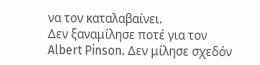να τον καταλαβαίνει.
Δεν ξαναμίλησε ποτέ για τον Albert Pinson. Δεν μίλησε σχεδόν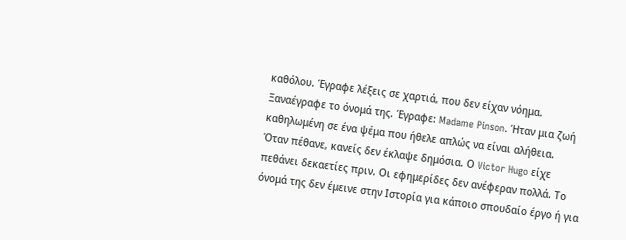καθόλου. Έγραφε λέξεις σε χαρτιά, που δεν είχαν νόημα. Ξαναέγραφε το όνομά της. Έγραφε: Madame Pinson. Ήταν μια ζωή καθηλωμένη σε ένα ψέμα που ήθελε απλώς να είναι αλήθεια.
Όταν πέθανε, κανείς δεν έκλαψε δημόσια. Ο Victor Hugo είχε πεθάνει δεκαετίες πριν. Οι εφημερίδες δεν ανέφεραν πολλά. Το όνομά της δεν έμεινε στην Ιστορία για κάποιο σπουδαίο έργο ή για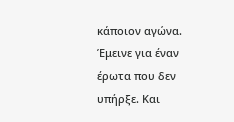κάποιον αγώνα. Έμεινε για έναν έρωτα που δεν υπήρξε. Και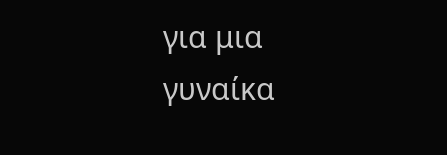για μια γυναίκα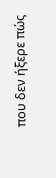που δεν ήξερε πώς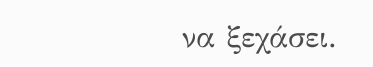να ξεχάσει.